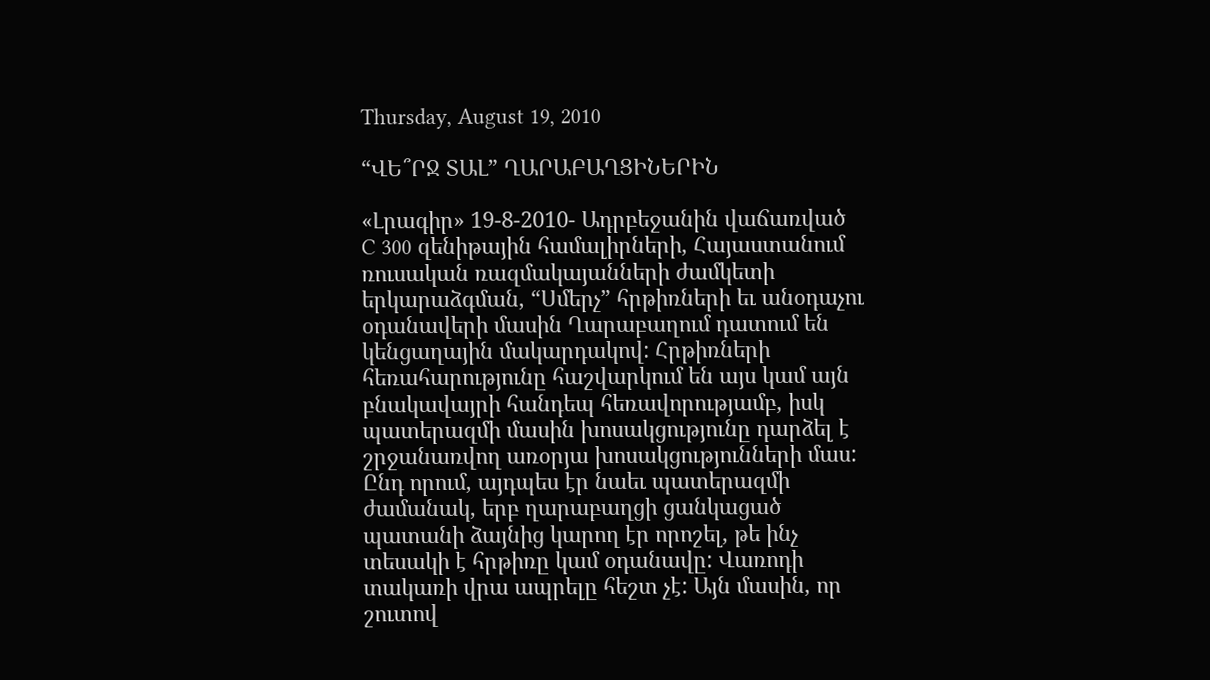Thursday, August 19, 2010

“ՎԵ՞ՐՋ ՏԱԼ” ՂԱՐԱԲԱՂՑԻՆԵՐԻՆ

«Լրագիր» 19-8-2010- Ադրբեջանին վաճառված C 300 զենիթային համալիրների, Հայաստանում ռուսական ռազմակայանների ժամկետի երկարաձգման, “Սմերչ” հրթիռների եւ անօդաչու օդանավերի մասին Ղարաբաղում դատում են կենցաղային մակարդակով: Հրթիռների հեռահարությունը հաշվարկում են այս կամ այն բնակավայրի հանդեպ հեռավորությամբ, իսկ պատերազմի մասին խոսակցությունը դարձել է շրջանառվող առօրյա խոսակցությունների մաս: Ընդ որում, այդպես էր նաեւ պատերազմի ժամանակ, երբ ղարաբաղցի ցանկացած պատանի ձայնից կարող էր որոշել, թե ինչ տեսակի է հրթիռը կամ օդանավը: Վառոդի տակառի վրա ապրելը հեշտ չէ: Այն մասին, որ շուտով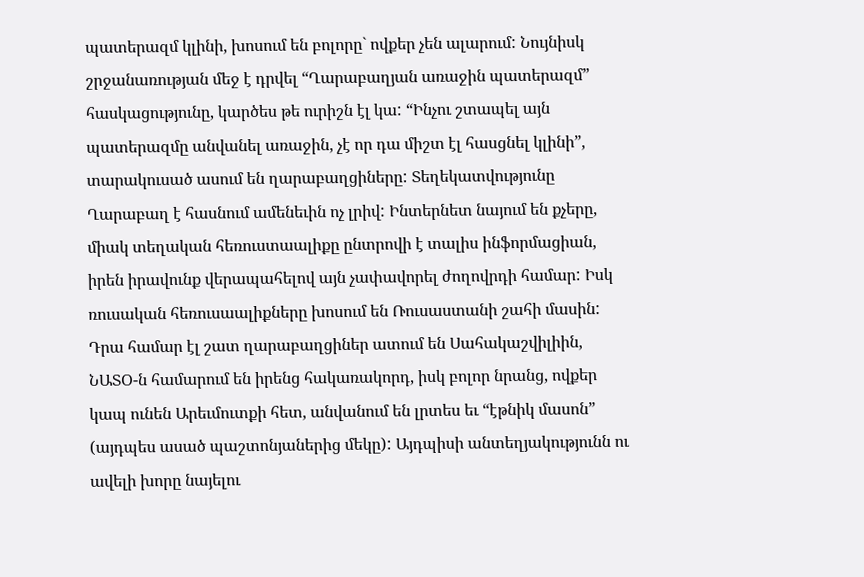պատերազմ կլինի, խոսում են բոլորը` ովքեր չեն ալարում: Նույնիսկ շրջանառության մեջ է դրվել “Ղարաբաղյան առաջին պատերազմ” հասկացությունը, կարծես թե ուրիշն էլ կա: “Ինչու շտապել այն պատերազմը անվանել առաջին, չէ որ դա միշտ էլ հասցնել կլինի”, տարակուսած ասում են ղարաբաղցիները: Տեղեկատվությունը Ղարաբաղ է հասնում ամենեւին ոչ լրիվ: Ինտերնետ նայում են քչերը, միակ տեղական հեռուստաալիքը ընտրովի է տալիս ինֆորմացիան, իրեն իրավունք վերապահելով այն չափավորել ժողովրդի համար: Իսկ ռուսական հեռուսաալիքները խոսում են Ռուսաստանի շահի մասին: Դրա համար էլ շատ ղարաբաղցիներ ատում են Սահակաշվիլիին, ՆԱՏՕ-ն համարում են իրենց հակառակորդ, իսկ բոլոր նրանց, ովքեր կապ ունեն Արեւմուտքի հետ, անվանում են լրտես եւ “էթնիկ մասոն” (այդպես ասած պաշտոնյաներից մեկը): Այդպիսի անտեղյակությունն ու ավելի խորը նայելու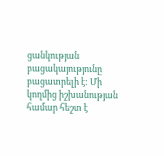ցանկության բացակայությունը բացատրելի է: Մի կողմից իշխանության համար հեշտ է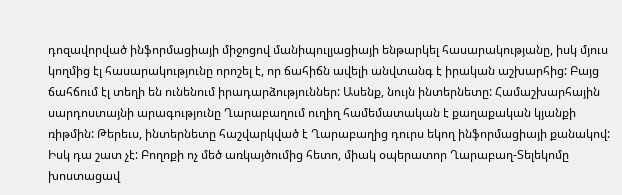դոզավորված ինֆորմացիայի միջոցով մանիպուլյացիայի ենթարկել հասարակությանը, իսկ մյուս կողմից էլ հասարակությունը որոշել է, որ ճահիճն ավելի անվտանգ է իրական աշխարհից: Բայց ճահճում էլ տեղի են ունենում իրադարձություններ: Ասենք, նույն ինտերնետը: Համաշխարհային սարդոստայնի արագությունը Ղարաբաղում ուղիղ համեմատական է քաղաքական կյանքի ռիթմին: Թերեւս, ինտերնետը հաշվարկված է Ղարաբաղից դուրս եկող ինֆորմացիայի քանակով: Իսկ դա շատ չէ: Բողոքի ոչ մեծ առկայծումից հետո, միակ օպերատոր Ղարաբաղ-Տելեկոմը խոստացավ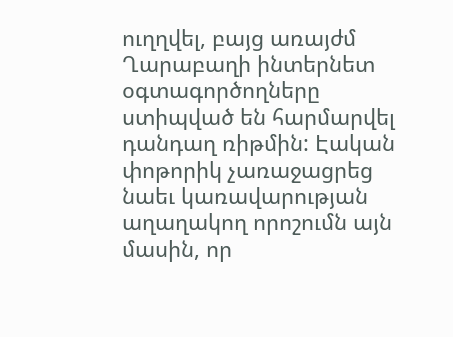ուղղվել, բայց առայժմ Ղարաբաղի ինտերնետ օգտագործողները ստիպված են հարմարվել դանդաղ ռիթմին: Էական փոթորիկ չառաջացրեց նաեւ կառավարության աղաղակող որոշումն այն մասին, որ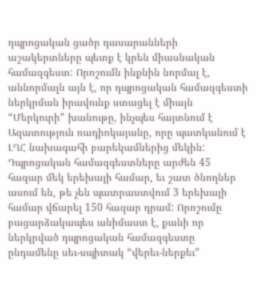դպրոցական ցածր դասարանների աշակերտները պետք է կրեն միասնական համազգեստ: Որոշումն ինքնին նորմալ է, աննորմալն այն է, որ դպրոցական համազգեստի ներկրման իրավունք ստացել է միայն “Մերկուրի” խանութը, ինչպես հայտնում է Ազատություն ռադիոկայանը, որը պատկանում է ԼՂՀ նախագահի բարեկամներից մեկին: Դպրոցական համազգեստները արժեն 45 հազար մեկ երեխայի համար, եւ շատ ծնողներ ասում են, թե չեն պատրաստվում 3 երեխայի համար վճարել 150 հազար դրամ: Որոշումը բացարձակապես անիմաստ է, քանի որ ներկրված դպրոցական համազգեստը ընդամենը սեւ-սպիտակ “վերեւ-ներքեւ”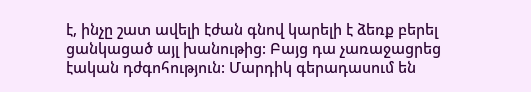է, ինչը շատ ավելի էժան գնով կարելի է ձեռք բերել ցանկացած այլ խանութից: Բայց դա չառաջացրեց էական դժգոհություն: Մարդիկ գերադասում են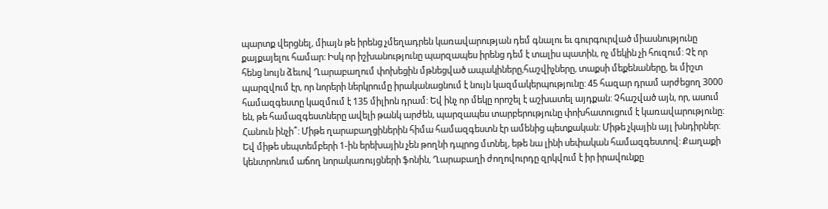պարտք վերցնել, միայն թե իրենց չմեղադրեն կառավարության դեմ գնալու եւ գուրգուրված միասնությունը քայքայելու համար: Իսկ որ իշխանությունը պարզապես իրենց դեմ է տալիս պատին, ոչ մեկին չի հուզում: Չէ որ հենց նույն ձեւով Ղարաբաղում փոխեցին մթնեցված ապակիները,հաշվիչները, տաքսի մեքենաները, եւ միշտ պարզվում էր, որ նորերի ներկրումը իրականացնում է նույն կազմակերպությունը: 45 հազար դրամ արժեցող 3000 համազգեստը կազմում է 135 միլիոն դրամ: Եվ ինչ որ մեկը որոշել է աշխատել այդքան: Չհաշված այն, որ, ասում են, թե համազգեստները ավելի թանկ արժեն, պարզապես տարբերությունը փոխհատուցում է կառավարությունը: Հանուն ինչի՞: Միթե ղարաբաղցիներին հիմա համազգեստն էր ամենից պետքական: Միթե չկային այլ խնդիրներ: Եվ միթե սեպտեմբերի 1-ին երեխային չեն թողնի դպրոց մտնել, եթե նա լինի սեփական համազգեստով: Քաղաքի կենտրոնում աճող նորակառույցների ֆոնին, Ղարաբաղի ժողովուրդը զրկվում է իր իրավունքը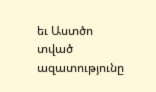եւ Աստծո տված ազատությունը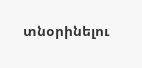տնօրինելու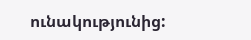ունակությունից: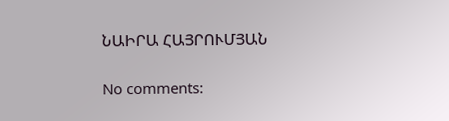ՆԱԻՐԱ ՀԱՅՐՈՒՄՅԱՆ

No comments: